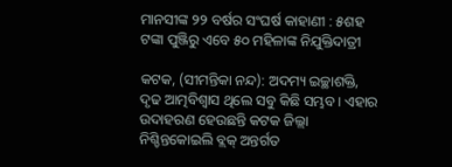ମାନସୀଙ୍କ ୨୨ ବର୍ଷର ସଂଘର୍ଷ କାହାଣୀ : ୫ଶହ ଟଙ୍କା ପୁଞ୍ଜିରୁ ଏବେ ୫୦ ମହିଳାଙ୍କ ନିଯୁକ୍ତିଦାତ୍ରୀ

କଟକ, (ସୀମନ୍ତିକା ନନ୍ଦ): ଅଦମ୍ୟ ଇଚ୍ଛାଶକ୍ତି, ଦୃଢ ଆତ୍ମବିଶ୍ବାସ ଥିଲେ ସବୁ କିଛି ସମ୍ଭବ। ଏହାର ଉଦାହରଣ ହେଉଛନ୍ତି କଟକ ଜିଲ୍ଲା ନିଶ୍ଚିନ୍ତକୋଇଲି ବ୍ଲକ୍ ଅନ୍ତର୍ଗତ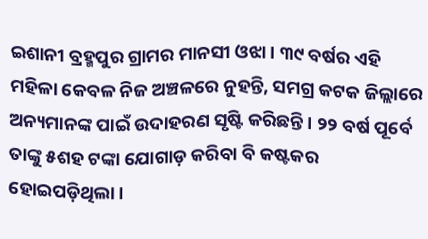ଇଶାନୀ ବ୍ରହ୍ମପୁର ଗ୍ରାମର ମାନସୀ ଓଝା। ୩୯ ବର୍ଷର ଏହି ମହିଳା କେବଳ ନିଜ ଅଞ୍ଚଳରେ ନୁହନ୍ତି, ସମଗ୍ର କଟକ ଜିଲ୍ଲାରେ ଅନ୍ୟମାନଙ୍କ ପାଇଁ ଉଦାହରଣ ସୃଷ୍ଟି କରିଛନ୍ତି। ୨୨ ବର୍ଷ ପୂର୍ବେ ତାଙ୍କୁ ୫ଶହ ଟଙ୍କା ଯୋଗାଡ଼ କରିବା ବି କଷ୍ଟକର ହୋଇପଡ଼ିଥିଲା।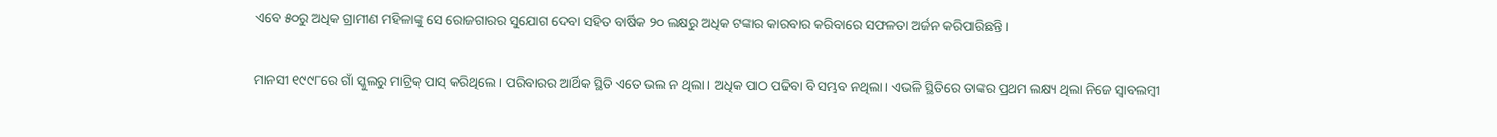ଏବେ ୫୦ରୁ ଅଧିକ ଗ୍ରାମୀଣ ମହିଳାଙ୍କୁ ସେ ରୋଜଗାରର ସୁଯୋଗ ଦେବା ସହିତ ବାର୍ଷିକ ୨୦ ଲକ୍ଷରୁ ଅଧିକ ଟଙ୍କାର କାରବାର କରିବାରେ ସଫଳତା ଅର୍ଜନ କରିପାରିଛନ୍ତି।

ମାନସୀ ୧୯୯୮ରେ ଗାଁ ସ୍କୁଲରୁ ମାଟ୍ରିକ୍‌ ପାସ୍‌ କରିଥିଲେ। ପରିବାରର ଆର୍ଥିକ ସ୍ଥିତି ଏତେ ଭଲ ନ ଥିଲା। ଅଧିକ ପାଠ ପଢିବା ବି ସମ୍ଭବ ନଥିଲା। ଏଭଳି ସ୍ଥିତିରେ ତାଙ୍କର ପ୍ରଥମ ଲକ୍ଷ୍ୟ ଥିଲା ନିଜେ ସ୍ବାବଲମ୍ବୀ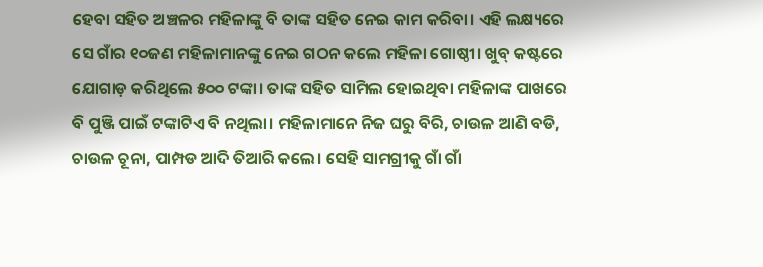ହେବା ସହିତ ଅଞ୍ଚଳର ମହିଳାଙ୍କୁ ବି ତାଙ୍କ ସହିତ ନେଇ କାମ କରିବା। ଏହି ଲକ୍ଷ୍ୟରେ ସେ ଗାଁର ୧୦ଜଣ ମହିଳାମାନଙ୍କୁ ନେଇ ଗଠନ କଲେ ମହିଳା ଗୋଷ୍ଠୀ। ଖୁବ୍ କଷ୍ଟରେ ଯୋଗାଡ଼ କରିଥିଲେ ୫୦୦ ଟଙ୍କା। ତାଙ୍କ ସହିତ ସାମିଲ ହୋଇଥିବା ମହିଳାଙ୍କ ପାଖରେ ବି ପୁଞ୍ଜି ପାଇଁ ଟଙ୍କାଟିଏ ବି ନଥିଲା। ମହିଳାମାନେ ନିଜ ଘରୁ ବିରି, ଚାଉଳ ଆଣି ବଡି, ଚାଉଳ ଚୂନା, ପାମ୍ପଡ ଆଦି ତିଆରି କଲେ। ସେହି ସାମଗ୍ରୀକୁ ଗାଁ ଗାଁ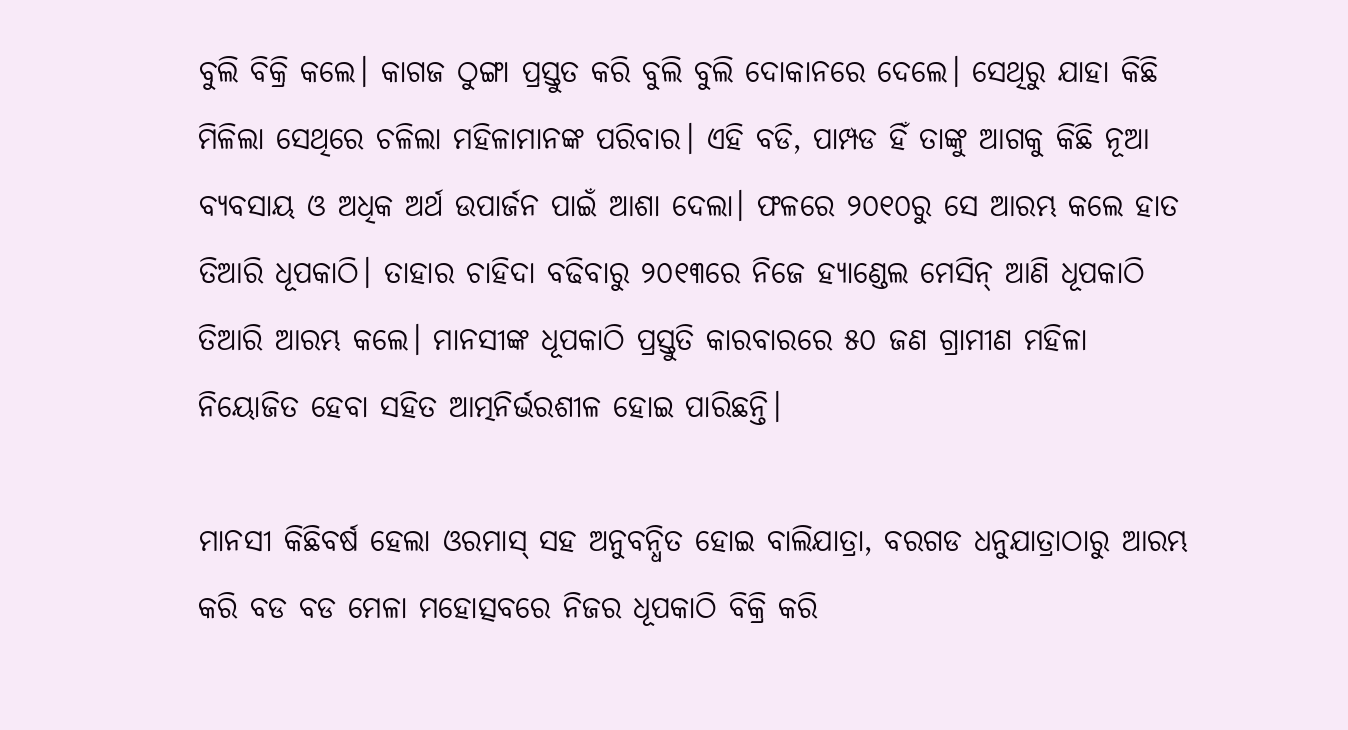ବୁଲି ବିକ୍ରି କଲେ। ‌କାଗଜ ଠୁଙ୍ଗା ପ୍ରସ୍ତୁତ କରି ବୁଲି ବୁଲି ଦୋକାନରେ ଦେଲେ। ସେଥିରୁ ଯାହା କିଛି ମିଳିଲା ସେଥିରେ ଚଳିଲା ମହିଳାମାନଙ୍କ ପରିବାର। ଏହି ବଡି, ପାମ୍ପଡ ହିଁ ତାଙ୍କୁ ଆଗକୁ କିଛି ନୂଆ ବ୍ୟବସାୟ ଓ ଅଧିକ ଅର୍ଥ ଉପାର୍ଜନ ପାଇଁ ଆଶା ଦେଲା। ଫଳରେ ୨୦୧୦ରୁ ସେ ଆରମ୍ଭ କଲେ ହାତ ତିଆରି ଧୂପକାଠି। ତାହାର ଚାହିଦା ବଢିବାରୁ ୨୦୧୩ରେ ନିଜେ ହ୍ୟାଣ୍ଡେଲ ମେସିନ୍‌ ଆଣି ଧୂପକାଠି ତିଆରି ଆରମ୍ଭ କଲେ। ମାନସୀଙ୍କ ଧୂପକାଠି ପ୍ରସ୍ତୁତି କାରବାରରେ ୫୦ ଜଣ ଗ୍ରାମୀଣ ମହିଳା ନିୟୋଜିତ ହେବା ସହିତ ଆତ୍ମନିର୍ଭରଶୀଳ ହୋଇ ପାରିଛନ୍ତି।

ମାନସୀ କିଛିବର୍ଷ ହେଲା ଓରମାସ୍‌ ସହ ଅନୁବନ୍ଧିତ ହୋଇ ବାଲିଯାତ୍ରା, ବରଗଡ ଧନୁଯାତ୍ରାଠାରୁ ଆରମ୍ଭ କରି ବଡ ବଡ ମେଳା ମହୋତ୍ସବରେ ନିଜର ଧୂପକାଠି ବିକ୍ରି କରି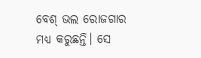ବେଶ୍‌ ଭଲ ରୋଜଗାର ମଧ୍ୟ କରୁଛନ୍ତି। ସେ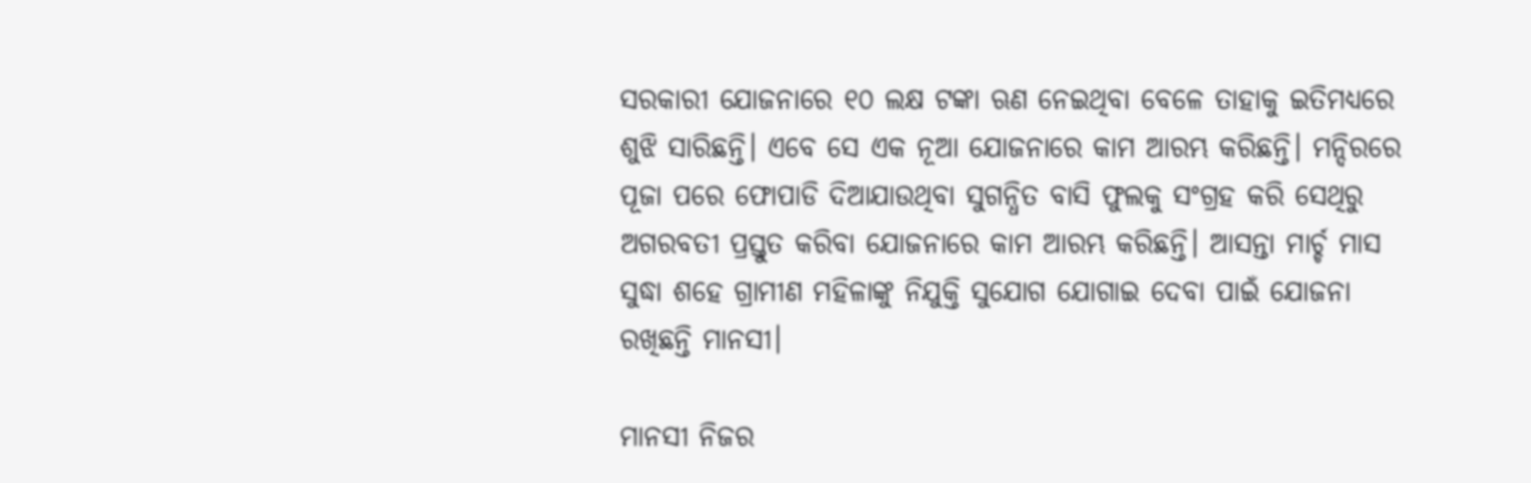ସରକାରୀ ଯୋଜନାରେ ୧୦ ଲକ୍ଷ ଟଙ୍କା ଋଣ ନେଇଥିବା ବେଳେ ତାହାକୁ ଇତିମଧ୍ୟରେ ଶୁଝି ସାରିଛନ୍ତି। ଏବେ ସେ ଏକ ନୂଆ ଯୋଜନାରେ କାମ ଆରମ୍ଭ କରିଛନ୍ତି। ମନ୍ଦିରରେ ପୂଜା ପରେ ଫୋପାଡି ଦିଆଯାଉଥିବା ସୁଗନ୍ଧିତ ବାସି ଫୁଲକୁ ସଂଗ୍ରହ କରି ସେଥିରୁ ଅଗରବତୀ ପ୍ରସ୍ତୁତ କରିବା ଯୋଜନାରେ କାମ ଆରମ୍ଭ କରିଛନ୍ତି। ଆସନ୍ତା ମାର୍ଚ୍ଚ ମାସ ସୁଦ୍ଧା ଶହେ ଗ୍ରାମୀଣ ମହିଳାଙ୍କୁ ନିଯୁକ୍ତି ସୁଯୋଗ ଯୋଗାଇ ଦେବା ପାଇଁ ଯୋଜନା ରଖିଛନ୍ତି ମାନସୀ।

ମାନସୀ ନିଜର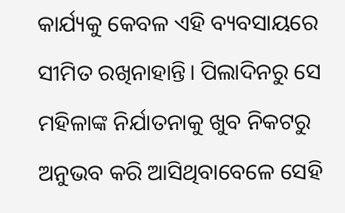କାର୍ଯ୍ୟକୁ କେବଳ ଏହି ବ୍ୟବସାୟରେ ସୀମିତ ରଖିନାହାନ୍ତି। ପିଲାଦିନରୁ ସେ ମହିଳାଙ୍କ ନିର୍ଯାତନାକୁ ଖୁବ ନିକଟରୁ ଅନୁଭବ କରି ଆସିଥିବାବେଳେ ସେହି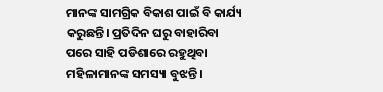ମାନଙ୍କ ସାମଗ୍ରିକ ବିକାଶ ପାଇଁ ବି କାର୍ଯ୍ୟ କରୁଛନ୍ତି। ପ୍ରତିଦିନ ଘରୁ ବାହାରିବା ପରେ ସାହି ପଡିଶାରେ ରହୁଥିବା ମହିଳାମାନଙ୍କ ସମସ୍ୟା ବୁଝନ୍ତି।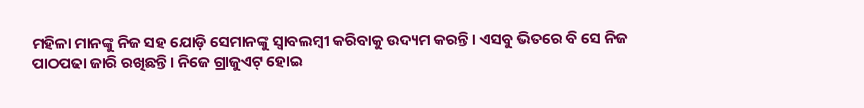ମହିଳା ମାନଙ୍କୁ ନିଜ ସହ ଯୋଡ଼ି ସେମାନଙ୍କୁ ସ୍ବାବଲମ୍ବୀ କରିବାକୁ ଉଦ୍ୟମ କରନ୍ତି। ଏସବୁ ଭିତରେ ବି ସେ ନିଜ ପାଠପଢା ଜାରି ରଖିଛନ୍ତି। ନିଜେ ଗ୍ରାଜୁଏଟ୍ ହୋଇ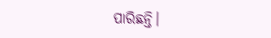ପାରିଛନ୍ତି।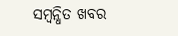ସମ୍ବନ୍ଧିତ ଖବର